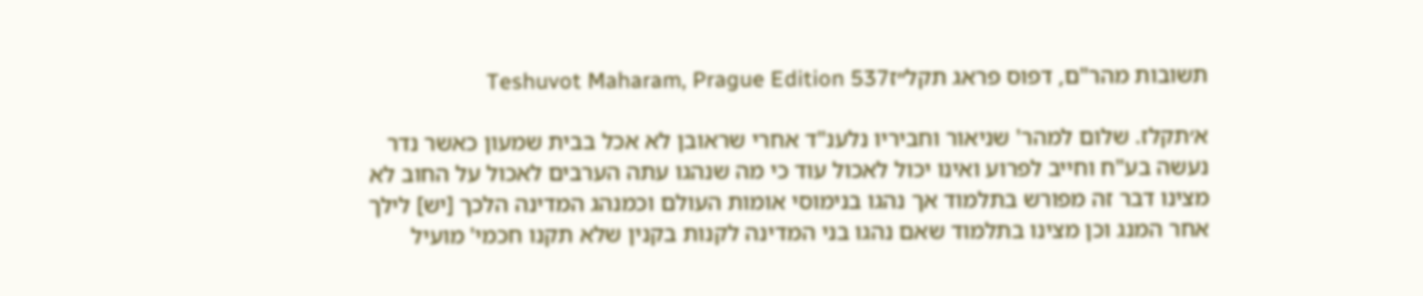תשובות מהר"ם, דפוס פראג תקל״זTeshuvot Maharam, Prague Edition 537

א׳תקלז. שלום למהר' שניאור וחביריו נלענ"ד אחרי שראובן לא אכל בבית שמעון כאשר נדר נעשה בע"ח וחייב לפרוע ואינו יכול לאכול עוד כי מה שנהגו עתה הערבים לאכול על החוב לא מצינו דבר זה מפורש בתלמוד אך נהגו בנימוסי אומות העולם וכמנהג המדינה הלכך [יש] לילך אחר המנג וכן מצינו בתלמוד שאם נהגו בני המדינה לקנות בקנין שלא תקנו חכמי' מועיל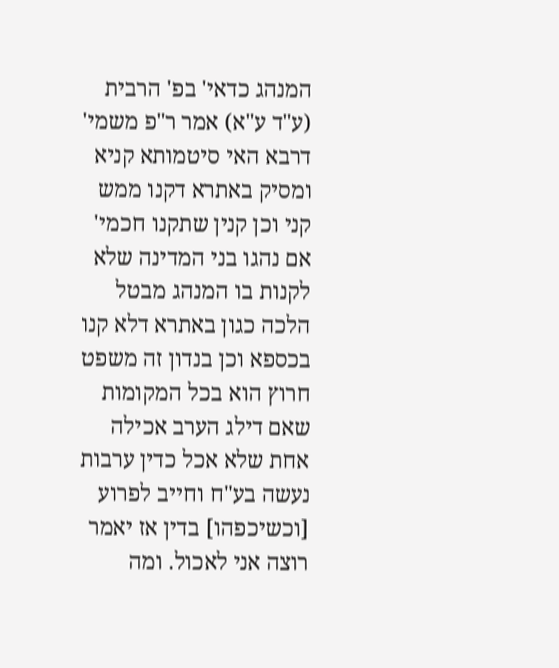המנהג כדאי' בפ' הרבית (ע"ד ע"א) אמר ר"פ משמי' דרבא האי סיטמותא קניא ומסיק באתרא דקנו ממש קני וכן קנין שתקנו חכמי' אם נהגו בני המדינה שלא לקנות בו המנהג מבטל הלכה כגון באתרא דלא קנו בכספא וכן בנדון זה משפט חרוץ הוא בכל המקומות שאם דילג הערב אכילה אחת שלא אכל כדין ערבות נעשה בע"ח וחייב לפרוע [וכשיכפהו] בדין אז יאמר רוצה אני לאכול. ומה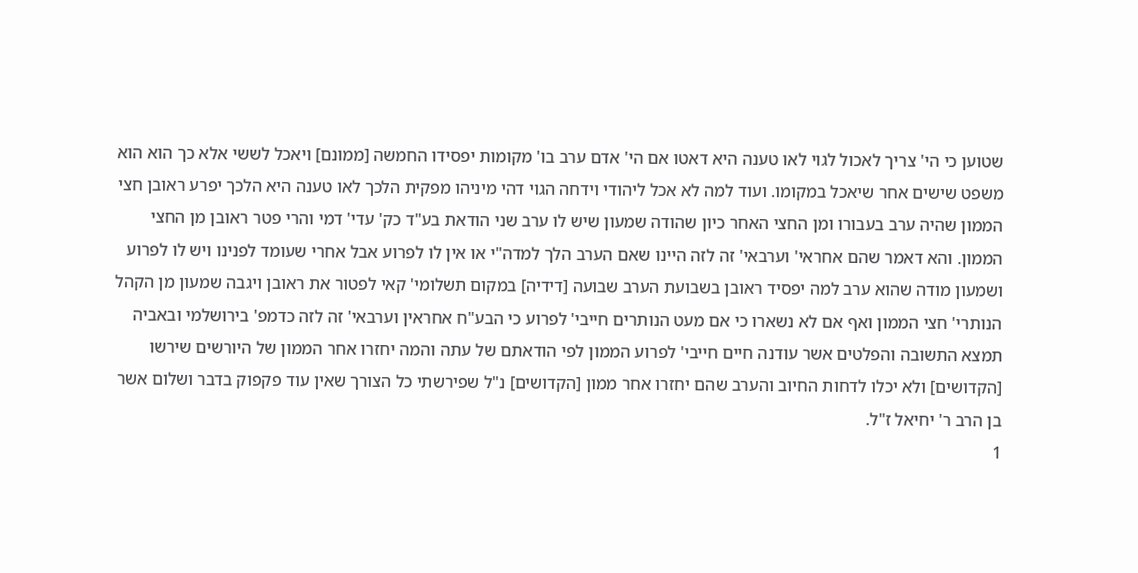שטוען כי הי' צריך לאכול לגוי לאו טענה היא דאטו אם הי' אדם ערב בו' מקומות יפסידו החמשה [ממונם] ויאכל לששי אלא כך הוא הוא משפט שישים אחר שיאכל במקומו. ועוד למה לא אכל ליהודי וידחה הגוי דהי מיניהו מפקית הלכך לאו טענה היא הלכך יפרע ראובן חצי הממון שהיה ערב בעבורו ומן החצי האחר כיון שהודה שמעון שיש לו ערב שני הודאת בע"ד כק' עדי' דמי והרי פטר ראובן מן החצי הממון. והא דאמר שהם אחראי' וערבאי' זה לזה היינו שאם הערב הלך למדה"י או אין לו לפרוע אבל אחרי שעומד לפנינו ויש לו לפרוע ושמעון מודה שהוא ערב למה יפסיד ראובן בשבועת הערב שבועה [דידיה] במקום תשלומי' קאי לפטור את ראובן ויגבה שמעון מן הקהל הנותרי' חצי הממון ואף אם לא נשארו כי אם מעט הנותרים חייבי' לפרוע כי הבע"ח אחראין וערבאי' זה לזה כדמפ' בירושלמי ובאביה תמצא התשובה והפלטים אשר עודנה חיים חייבי' לפרוע הממון לפי הודאתם של עתה והמה יחזרו אחר הממון של היורשים שירשו [הקדושים] ולא יכלו לדחות החיוב והערב שהם יחזרו אחר ממון [הקדושים] נ"ל שפירשתי כל הצורך שאין עוד פקפוק בדבר ושלום אשר בן הרב ר' יחיאל ז"ל.
1